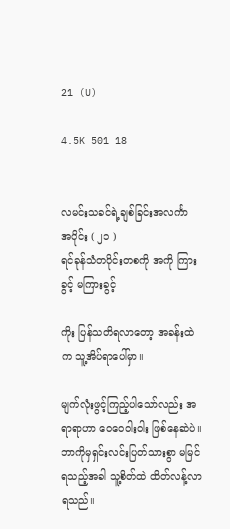21 (U)

4.5K 501 18


လမင်းသခင်ရဲ့ချစ်ခြင်းအလင်္ကာ
အပိုင်း ( ၂၁ )
ရင်ခုန်သံတပိုင်းတစကို အကို ကြားခွင့် မကြားခွင့်

ကိုး ပြန်သတိရလာတော့ အခန်းထဲက သူ့အိပ်ရာပေါ်မှာ။

မျက်လုံးဖွင့်ကြည့်ပါသော်လည်း အရာရာဟာ ဝေဝေဝါးဝါး ဖြစ်နေဆဲပဲ။ ဘာကိုမှရှင်းလင်းပြတ်သားစွာ မမြင်ရသည့်အခါ သူ့စိတ်ထဲ ထိတ်လန့်လာရသည်။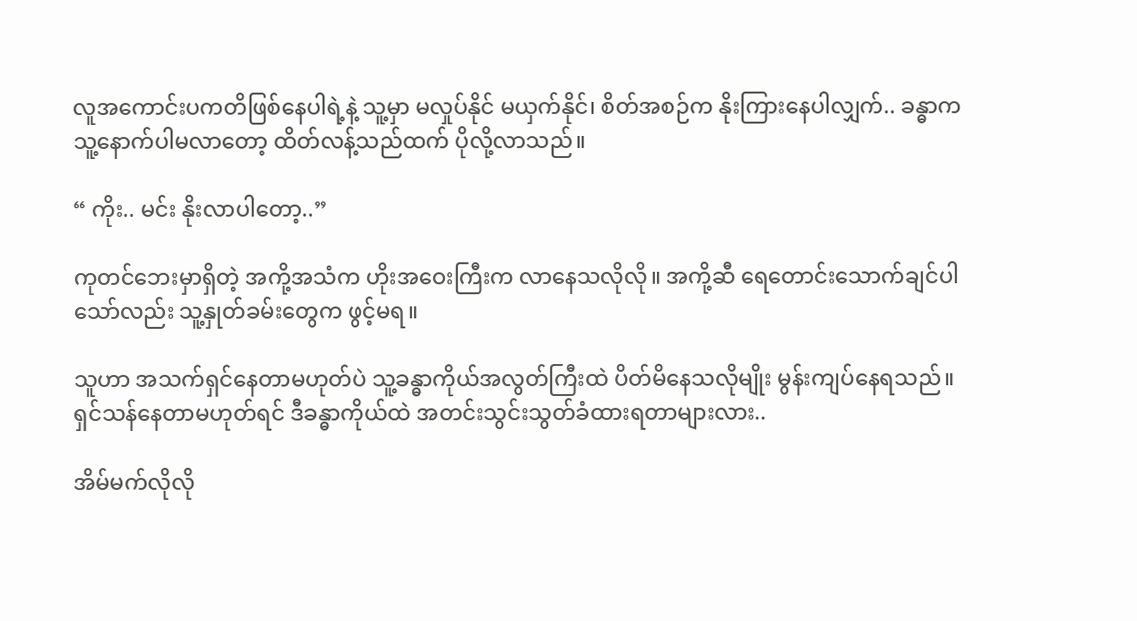လူအကောင်းပကတိဖြစ်နေပါရဲ့နဲ့ သူ့မှာ မလှုပ်နိုင် မယှက်နိုင်၊ စိတ်အစဉ်က နိုးကြားနေပါလျှက်.. ခန္ဓာက သူ့နောက်ပါမလာတော့ ထိတ်လန့်သည်ထက် ပိုလို့လာသည်။

“ ကိုး.. မင်း နိုးလာပါတော့..”

ကုတင်ဘေးမှာရှိတဲ့ အကို့အသံက ဟိုးအဝေးကြီးက လာနေသလိုလို။ အကို့ဆီ ရေတောင်းသောက်ချင်ပါသော်လည်း သူ့နှုတ်ခမ်းတွေက ဖွင့်မရ။

သူဟာ အသက်ရှင်နေတာမဟုတ်ပဲ သူ့ခန္ဓာကိုယ်အလွတ်ကြီးထဲ ပိတ်မိနေသလိုမျိုး မွန်းကျပ်နေရသည်။
ရှင်သန်နေတာမဟုတ်ရင် ဒီခန္ဓာကိုယ်ထဲ အတင်းသွင်းသွတ်ခံထားရတာများလား..

အိမ်မက်လိုလို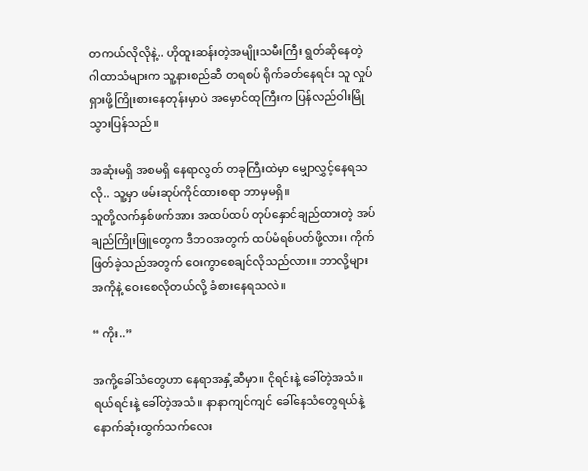တကယ်လိုလိုနဲ့.. ဟိုထူးဆန်းတဲ့အမျိုးသမီးကြီး ရွတ်ဆိုနေတဲ့ ဂါထာသံများက သူ့နားစည်ဆီ တရစပ် ရိုက်ခတ်နေရင်း သူ လှုပ်ရှားဖို့ကြိုးစားနေတုန်းမှာပဲ အမှောင်ထုကြီးက ပြန်လည်ဝါးမြိုသွားပြန်သည်။

အဆုံးမရှိ အစမရှိ နေရာလွတ် တခုကြီးထဲမှာ မျှောလွှင့်နေရသလို.. သူ့မှာ ဖမ်းဆုပ်ကိုင်ထားစရာ ဘာမှမရှိ။
သူတို့လက်နှစ်ဖက်အား အထပ်ထပ် တုပ်နှောင်ချည်ထားတဲ့ အပ်ချည်ကြိုးဖြူတွေက ဒီဘဝအတွက် ထပ်မံရစ်ပတ်ဖို့လား၊ ကိုက်ဖြတ်ခဲ့သည်အတွက် ဝေးကွာစေချင်လိုသည်လား။ ဘာလို့များ အကိုနဲ့ ဝေးစေလိုတယ်လို့ ခံစားနေရသလဲ။

“ ကိုး..”

အကို့ခေါ်သံတွေဟာ နေရာအနှံ့ဆီမှာ။ ငိုရင်းနဲ့ ခေါ်တဲ့အသံ။ ရယ်ရင်းနဲ့ ခေါ်တဲ့အသံ။ နာနာကျင်ကျင် ခေါ်နေသံတွေရယ်နဲ့ နောက်ဆုံးထွက်သက်လေး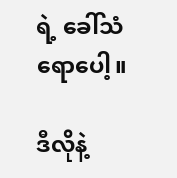ရဲ့ ခေါ်သံရောပေါ့။

ဒီလိုနဲ့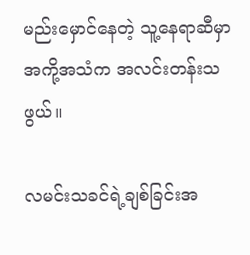မည်းမှောင်နေတဲ့ သူ့နေရာဆီမှာ အကို့အသံက အလင်းတန်းသဖွယ်။

လမင်းသခင်ရဲ့ချစ်ခြင်းအ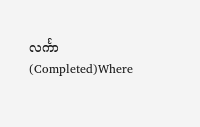လင်္ကာ (Completed)Where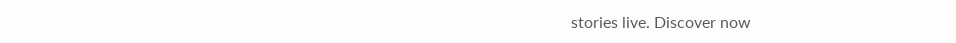stories live. Discover now